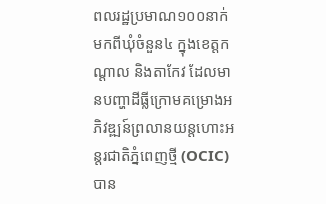ពលរដ្ឋប្រមាណ១០០នាក់ មកពីឃុំចំនួន៤ ក្នុងខេត្តកណ្ដាល និងតាកែវ ដែលមានបញ្ហាដីធ្លីក្រោមគម្រោងអភិវឌ្ឍន៍ព្រលានយន្តហោះអន្តរជាតិភ្នំពេញថ្មី (OCIC) បាន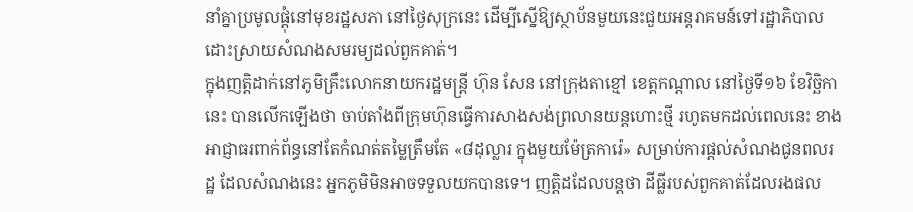នាំគ្នាប្រមូលផ្ដុំនៅមុខរដ្ឋសភា នៅថ្ងៃសុក្រនេះ ដើម្បីស្នើឱ្យស្ថាប័នមួយនេះជួយអន្តរាគមន៍ទៅរដ្ឋាភិបាលដោះស្រាយសំណងសមរម្យដល់ពួកគាត់។
ក្នុងញត្តិដាក់នៅភូមិគ្រឹះលោកនាយករដ្ឋមន្ត្រី ហ៊ុន សែន នៅក្រុងតាខ្មៅ ខេត្តកណ្ដាល នៅថ្ងៃទី១៦ ខែវិច្ឆិកានេះ បានលើកឡើងថា ចាប់តាំងពីក្រុមហ៊ុនធ្វើការសាងសង់ព្រលានយន្តហោះថ្មី រហូតមកដល់ពេលនេះ ខាងអាជ្ញាធរពាក់ព័ន្ធនៅតែកំណត់តម្លៃត្រឹមតែ «៨ដុល្លារ ក្នុងមួយម៉ែត្រការ៉េ» សម្រាប់ការផ្ដល់សំណងជូនពលរដ្ឋ ដែលសំណងនេះ អ្នកភូមិមិនអាចទទួលយកបានទេ។ ញត្តិដដែលបន្តថា ដីធ្លីរបស់ពួកគាត់ដែលរងផល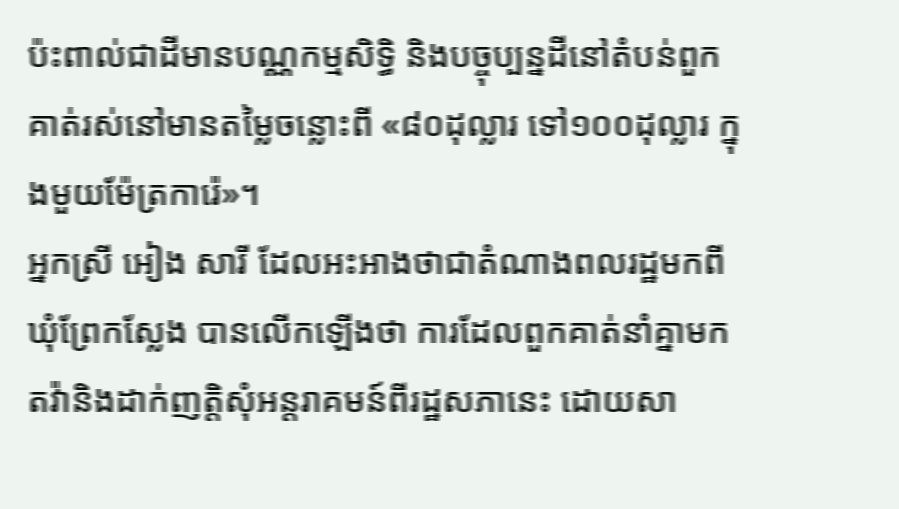ប៉ះពាល់ជាដីមានបណ្ណកម្មសិទ្ធិ និងបច្ចុប្បន្នដីនៅតំបន់ពួកគាត់រស់នៅមានតម្លៃចន្លោះពី «៨០ដុល្លារ ទៅ១០០ដុល្លារ ក្នុងមួយម៉ែត្រការ៉េ»។
អ្នកស្រី អៀង សារី ដែលអះអាងថាជាតំណាងពលរដ្ឋមកពីឃុំព្រែកស្លែង បានលើកឡើងថា ការដែលពួកគាត់នាំគ្នាមកតវ៉ានិងដាក់ញត្តិសុំអន្តរាគមន៍ពីរដ្ឋសភានេះ ដោយសា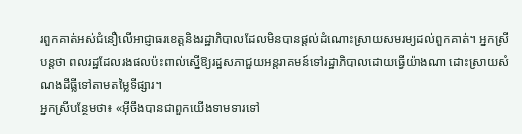រពួកគាត់អស់ជំនឿលើអាជ្ញាធរខេត្តនិងរដ្ឋាភិបាលដែលមិនបានផ្ដល់ដំណោះស្រាយសមរម្យដល់ពួកគាត់។ អ្នកស្រីបន្តថា ពលរដ្ឋដែលរងផលប៉ះពាល់ស្នើឱ្យរដ្ឋសភាជួយអន្តរាគមន៍ទៅរដ្ឋាភិបាលដោយធ្វើយ៉ាងណា ដោះស្រាយសំណងដីធ្លីទៅតាមតម្លៃទីផ្សារ។
អ្នកស្រីបន្ថែមថា៖ «អ៊ីចឹងបានជាពួកយើងទាមទារទៅ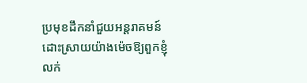ប្រមុខដឹកនាំជួយអន្តរាគមន៍ដោះស្រាយយ៉ាងម៉េចឱ្យពួកខ្ញុំលក់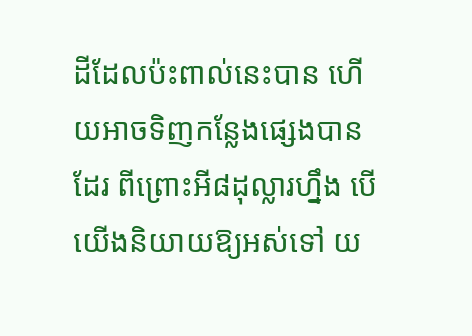ដីដែលប៉ះពាល់នេះបាន ហើយអាចទិញកន្លែងផ្សេងបានដែរ ពីព្រោះអី៨ដុល្លារហ្នឹង បើយើងនិយាយឱ្យអស់ទៅ យ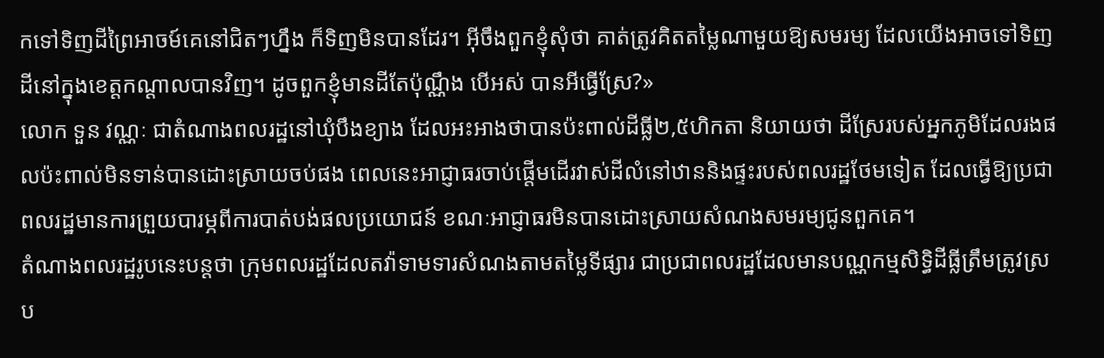កទៅទិញដីព្រៃអាចម៍គេនៅជិតៗហ្នឹង ក៏ទិញមិនបានដែរ។ អ៊ីចឹងពួកខ្ញុំសុំថា គាត់ត្រូវគិតតម្លៃណាមួយឱ្យសមរម្យ ដែលយើងអាចទៅទិញដីនៅក្នុងខេត្តកណ្ដាលបានវិញ។ ដូចពួកខ្ញុំមានដីតែប៉ុណ្ណឹង បើអស់ បានអីធ្វើស្រែ?»
លោក ទួន វណ្ណៈ ជាតំណាងពលរដ្ឋនៅឃុំបឹងខ្យាង ដែលអះអាងថាបានប៉ះពាល់ដីធ្លី២,៥ហិកតា និយាយថា ដីស្រែរបស់អ្នកភូមិដែលរងផលប៉ះពាល់មិនទាន់បានដោះស្រាយចប់ផង ពេលនេះអាជ្ញាធរចាប់ផ្ដើមដើរវាស់ដីលំនៅឋាននិងផ្ទះរបស់ពលរដ្ឋថែមទៀត ដែលធ្វើឱ្យប្រជាពលរដ្ឋមានការព្រួយបារម្ភពីការបាត់បង់ផលប្រយោជន៍ ខណៈអាជ្ញាធរមិនបានដោះស្រាយសំណងសមរម្យជូនពួកគេ។
តំណាងពលរដ្ឋរូបនេះបន្តថា ក្រុមពលរដ្ឋដែលតវ៉ាទាមទារសំណងតាមតម្លៃទីផ្សារ ជាប្រជាពលរដ្ឋដែលមានបណ្ណកម្មសិទ្ធិដីធ្លីត្រឹមត្រូវស្រប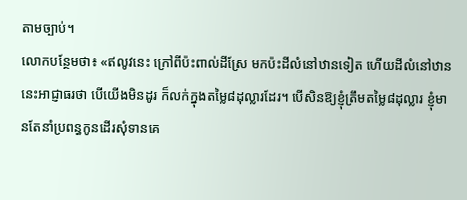តាមច្បាប់។
លោកបន្ថែមថា៖ «ឥលូវនេះ ក្រៅពីប៉ះពាល់ដីស្រែ មកប៉ះដីលំនៅឋានទៀត ហើយដីលំនៅឋាននេះអាជ្ញាធរថា បើយើងមិនដូរ ក៏លក់ក្នុងតម្លៃ៨ដុល្លារដែរ។ បើសិនឱ្យខ្ញុំត្រឹមតម្លៃ៨ដុល្លារ ខ្ញុំមានតែនាំប្រពន្ធកូនដើរសុំទានគេ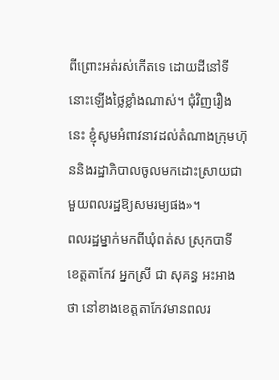ពីព្រោះអត់រស់កើតទេ ដោយដីនៅទីនោះឡើងថ្លៃខ្លាំងណាស់។ ជុំវិញរឿងនេះ ខ្ញុំសូមអំពាវនាវដល់តំណាងក្រុមហ៊ុននិងរដ្ឋាភិបាលចូលមកដោះស្រាយជាមួយពលរដ្ឋឱ្យសមរម្យផង»។
ពលរដ្ឋម្នាក់មកពីឃុំពត់ស ស្រុកបាទី ខេត្តតាកែវ អ្នកស្រី ជា សុគន្ធ អះអាងថា នៅខាងខេត្តតាកែវមានពលរ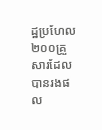ដ្ឋប្រហែល២០០គ្រួសារដែលបានរងផល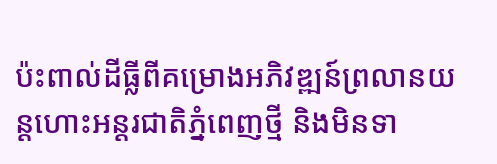ប៉ះពាល់ដីធ្លីពីគម្រោងអភិវឌ្ឍន៍ព្រលានយន្តហោះអន្តរជាតិភ្នំពេញថ្មី និងមិនទា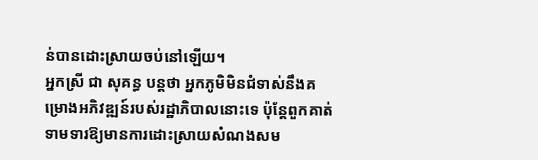ន់បានដោះស្រាយចប់នៅឡើយ។
អ្នកស្រី ជា សុគន្ធ បន្តថា អ្នកភូមិមិនជំទាស់នឹងគម្រោងអភិវឌ្ឍន៍របស់រដ្ឋាភិបាលនោះទេ ប៉ុន្តែពួកគាត់ទាមទារឱ្យមានការដោះស្រាយសំណងសម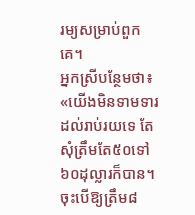រម្យសម្រាប់ពួកគេ។
អ្នកស្រីបន្ថែមថា៖ «យើងមិនទាមទារដល់រាប់រយទេ តែសុំត្រឹមតែ៥០ទៅ៦០ដុល្លារក៏បាន។ ចុះបើឱ្យត្រឹម៨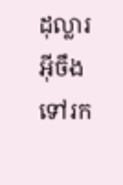ដុល្លារអ៊ីចឹង ទៅរក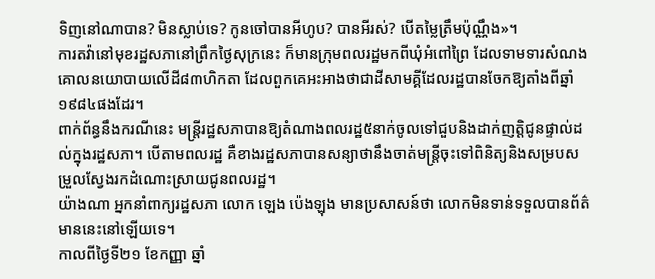ទិញនៅណាបាន? មិនស្លាប់ទេ? កូនចៅបានអីហូប? បានអីរស់? បើតម្លៃត្រឹមប៉ុណ្ណឹង»។
ការតវ៉ានៅមុខរដ្ឋសភានៅព្រឹកថ្ងៃសុក្រនេះ ក៏មានក្រុមពលរដ្ឋមកពីឃុំអំពៅព្រៃ ដែលទាមទារសំណងគោលនយោបាយលើដី៨៣ហិកតា ដែលពួកគេអះអាងថាជាដីសាមគ្គីដែលរដ្ឋបានចែកឱ្យតាំងពីឆ្នាំ១៩៨៤ផងដែរ។
ពាក់ព័ន្ធនឹងករណីនេះ មន្ត្រីរដ្ឋសភាបានឱ្យតំណាងពលរដ្ឋ៥នាក់ចូលទៅជួបនិងដាក់ញត្តិជូនផ្ទាល់ដល់ក្នុងរដ្ឋសភា។ បើតាមពលរដ្ឋ គឺខាងរដ្ឋសភាបានសន្យាថានឹងចាត់មន្ត្រីចុះទៅពិនិត្យនិងសម្របសម្រួលស្វែងរកដំណោះស្រាយជូនពលរដ្ឋ។
យ៉ាងណា អ្នកនាំពាក្យរដ្ឋសភា លោក ឡេង ប៉េងឡុង មានប្រសាសន៍ថា លោកមិនទាន់ទទួលបានព័ត៌មាននេះនៅឡើយទេ។
កាលពីថ្ងៃទី២១ ខែកញ្ញា ឆ្នាំ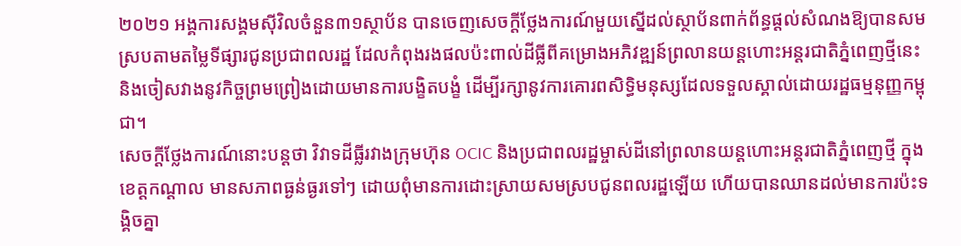២០២១ អង្គការសង្គមស៊ីវិលចំនួន៣១ស្ថាប័ន បានចេញសេចក្ដីថ្លែងការណ៍មួយស្នើដល់ស្ថាប័នពាក់ព័ន្ធផ្ដល់សំណងឱ្យបានសមស្របតាមតម្លៃទីផ្សារជូនប្រជាពលរដ្ឋ ដែលកំពុងរងផលប៉ះពាល់ដីធ្លីពីគម្រោងអភិវឌ្ឍន៍ព្រលានយន្តហោះអន្តរជាតិភ្នំពេញថ្មីនេះ និងចៀសវាងនូវកិច្ចព្រមព្រៀងដោយមានការបង្ខិតបង្ខំ ដើម្បីរក្សានូវការគោរពសិទ្ធិមនុស្សដែលទទួលស្គាល់ដោយរដ្ឋធម្មនុញ្ញកម្ពុជា។
សេចក្ដីថ្លែងការណ៍នោះបន្តថា វិវាទដីធ្លីរវាងក្រុមហ៊ុន OCIC និងប្រជាពលរដ្ឋម្ចាស់ដីនៅព្រលានយន្តហោះអន្តរជាតិភ្នំពេញថ្មី ក្នុងខេត្តកណ្ដាល មានសភាពធ្ងន់ធ្ងរទៅៗ ដោយពុំមានការដោះស្រាយសមស្របជូនពលរដ្ឋឡើយ ហើយបានឈានដល់មានការប៉ះទង្គិចគ្នា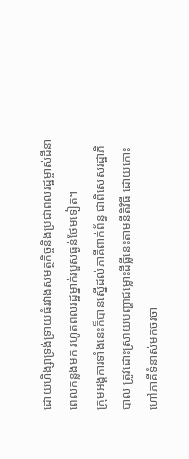ដោយហិង្សាទ្រង់ទ្រាយធំរវាងសមត្ថកិច្ចនិងប្រជាពលរដ្ឋម្ចាស់ដីនាពេលកន្លងមក រហូតពលរដ្ឋម្នាក់របួសធ្ងន់ថែមទៀត។
ក្រុមអង្គការទាំងនេះក៏បានស្នើដល់ភាគីពាក់ព័ន្ធ ជាពិសេសរដ្ឋាភិបាល ត្រូវដោះស្រាយបញ្ហាជម្លោះដីធ្លីនេះតាមនីតិវិធី ដោយកោះហៅភាគីទំនាស់មកចរចា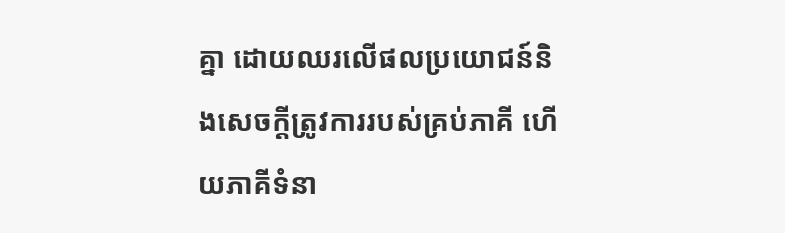គ្នា ដោយឈរលើផលប្រយោជន៍និងសេចក្ដីត្រូវការរបស់គ្រប់ភាគី ហើយភាគីទំនា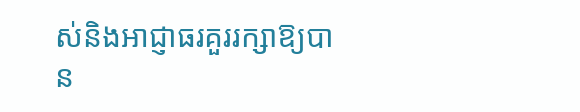ស់និងអាជ្ញាធរគួររក្សាឱ្យបាន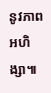នូវភាពអហិង្សា៕